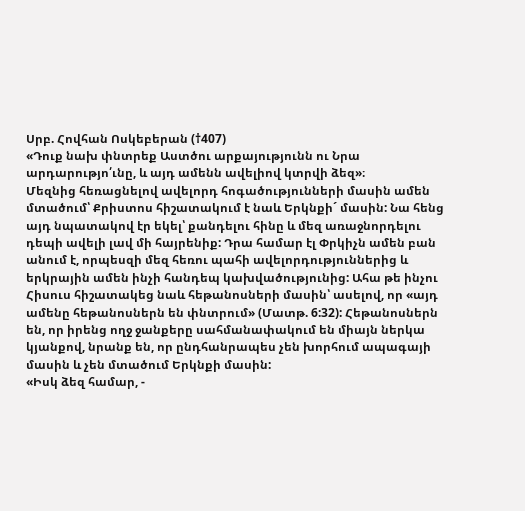Սրբ. Հովհան Ոսկեբերան (†407)
«Դուք նախ փնտրեք Աստծու արքայությունն ու Նրա արդարությո՛ւնը, և այդ ամենն ավելիով կտրվի ձեզ»։
Մեզնից հեռացնելով ավելորդ հոգածությունների մասին ամեն մտածում՝ Քրիստոս հիշատակում է նաև Երկնքի´ մասին: Նա հենց այդ նպատակով էր եկել՝ քանդելու հինը և մեզ առաջնորդելու դեպի ավելի լավ մի հայրենիք: Դրա համար էլ Փրկիչն ամեն բան անում է, որպեսզի մեզ հեռու պահի ավելորդություններից և երկրային ամեն ինչի հանդեպ կախվածությունից: Ահա թե ինչու Հիսուս հիշատակեց նաև հեթանոսների մասին՝ ասելով, որ «այդ ամենը հեթանոսներն են փնտրում» (Մատթ. 6:32): Հեթանոսներն են, որ իրենց ողջ ջանքերը սահմանափակում են միայն ներկա կյանքով, նրանք են, որ ընդհանրապես չեն խորհում ապագայի մասին և չեն մտածում Երկնքի մասին:
«Իսկ ձեզ համար, -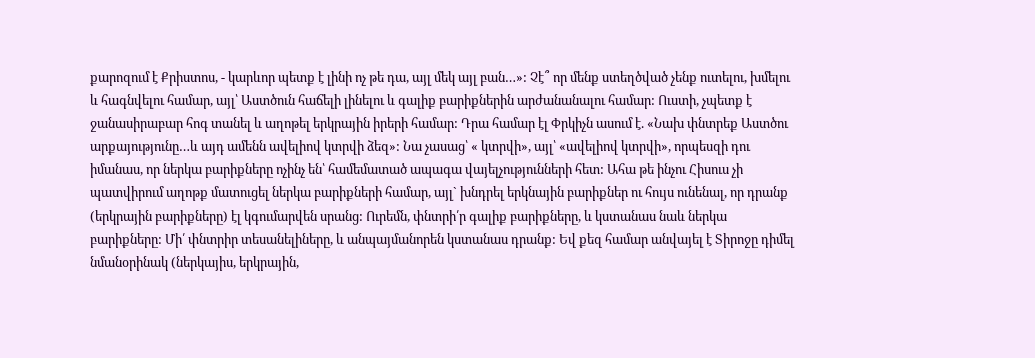քարոզում է Քրիստոս, - կարևոր պետք է լինի ոչ թե դա, այլ մեկ այլ բան…»: Չէ՞ որ մենք ստեղծված չենք ուտելու, խմելու և հագնվելու համար, այլ՝ Աստծուն հաճելի լինելու և գալիք բարիքներին արժանանալու համար: Ուստի, չպետք է ջանասիրաբար հոգ տանել և աղոթել երկրային իրերի համար: Դրա համար էլ Փրկիչն ասում է. «Նախ փնտրեք Աստծու արքայությունը…և այդ ամենն ավելիով կտրվի ձեզ»: Նա չասաց՝ « կտրվի», այլ՝ «ավելիով կտրվի», որպեսզի դու իմանաս, որ ներկա բարիքները ոչինչ են՝ համեմատած ապագա վայելչությունների հետ: Ահա թե ինչու Հիսուս չի պատվիրում աղոթք մատուցել ներկա բարիքների համար, այլ` խնդրել երկնային բարիքներ ու հույս ունենալ, որ դրանք (երկրային բարիքները) էլ կգումարվեն սրանց: Ուրեմն, փնտրի՛ր գալիք բարիքները, և կստանաս նաև ներկա բարիքները: Մի՛ փնտրիր տեսանելիները, և անպայմանորեն կստանաս դրանք: Եվ քեզ համար անվայել է Տիրոջը դիմել նմանօրինակ (ներկայիս, երկրային,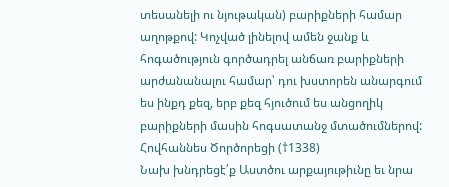տեսանելի ու նյութական) բարիքների համար աղոթքով: Կոչված լինելով ամեն ջանք և հոգածություն գործադրել անճառ բարիքների արժանանալու համար՝ դու խստորեն անարգում ես ինքդ քեզ, երբ քեզ հյուծում ես անցողիկ բարիքների մասին հոգսատանջ մտածումներով:
Հովհաննես Ծործորեցի (†1338)
Նախ խնդրեցէ՛ք Աստծու արքայութիւնը եւ նրա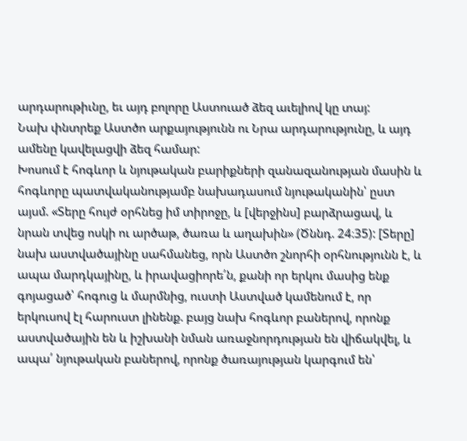արդարութիւնը, եւ այդ բոլորը Աստուած ձեզ աւելիով կը տայ:
Նախ փնտրեք Աստծո արքայությունն ու Նրա արդարությունը, և այդ ամենը կավելացվի ձեզ համար:
Խոսում է հոգևոր և նյութական բարիքների զանազանության մասին և հոգևորը պատվականությամբ նախադասում նյութականին՝ ըստ այսմ. «Տերը հույժ օրհնեց իմ տիրոջը, և [վերջինս] բարձրացավ, և նրան տվեց ոսկի ու արծաթ, ծառա և աղախին» (Ծննդ. 24։35): [Տերը] նախ աստվածայինը սահմանեց, որն Աստծո շնորհի օրհնությունն է, և ապա մարդկայինը, և իրավացիորե՛ն, քանի որ երկու մասից ենք գոյացած՝ հոգուց և մարմնից, ուստի Աստված կամենում է, որ երկուսով էլ հարուստ լինենք. բայց նախ հոգևոր բաներով, որոնք աստվածային են և իշխանի նման առաջնորդության են վիճակվել, և ապա՛ նյութական բաներով, որոնք ծառայության կարգում են՝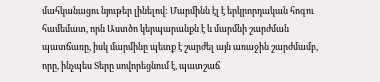մահկանացու նյութեր լինելով: Մարմինն էլ է երկրորդական հոգու համեմատ, որն Աստծո կերպարանքն է և մարմնի շարժման պատճառը, իսկ մարմինը պետք է շարժել այն առաջին շարժմամբ, որը, ինչպես Տերը սովորեցնում է, պատշաճ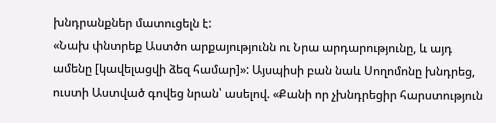խնդրանքներ մատուցելն է:
«Նախ փնտրեք Աստծո արքայությունն ու Նրա արդարությունը, և այդ ամենը [կավելացվի ձեզ համար]»: Այսպիսի բան նաև Սողոմոնը խնդրեց, ուստի Աստված գովեց նրան՝ ասելով. «Քանի որ չխնդրեցիր հարստություն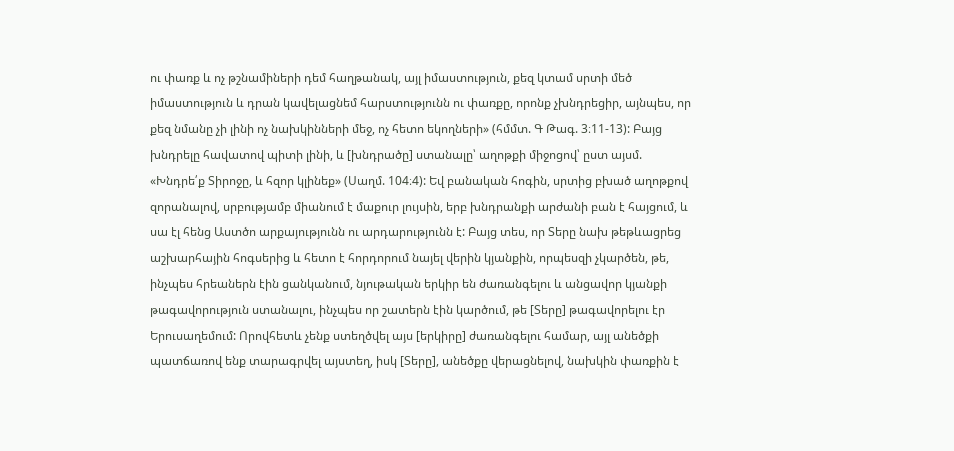ու փառք և ոչ թշնամիների դեմ հաղթանակ, այլ իմաստություն, քեզ կտամ սրտի մեծ իմաստություն և դրան կավելացնեմ հարստությունն ու փառքը, որոնք չխնդրեցիր, այնպես, որ քեզ նմանը չի լինի ոչ նախկինների մեջ, ոչ հետո եկողների» (հմմտ. Գ Թագ. 3։11-13): Բայց խնդրելը հավատով պիտի լինի, և [խնդրածը] ստանալը՝ աղոթքի միջոցով՝ ըստ այսմ. «Խնդրե՛ք Տիրոջը, և հզոր կլինեք» (Սաղմ. 104։4): Եվ բանական հոգին, սրտից բխած աղոթքով զորանալով, սրբությամբ միանում է մաքուր լույսին, երբ խնդրանքի արժանի բան է հայցում, և սա էլ հենց Աստծո արքայությունն ու արդարությունն է: Բայց տես, որ Տերը նախ թեթևացրեց աշխարհային հոգսերից և հետո է հորդորում նայել վերին կյանքին, որպեսզի չկարծեն, թե, ինչպես հրեաներն էին ցանկանում, նյութական երկիր են ժառանգելու և անցավոր կյանքի թագավորություն ստանալու, ինչպես որ շատերն էին կարծում, թե [Տերը] թագավորելու էր Երուսաղեմում: Որովհետև չենք ստեղծվել այս [երկիրը] ժառանգելու համար, այլ անեծքի պատճառով ենք տարագրվել այստեղ, իսկ [Տերը], անեծքը վերացնելով, նախկին փառքին է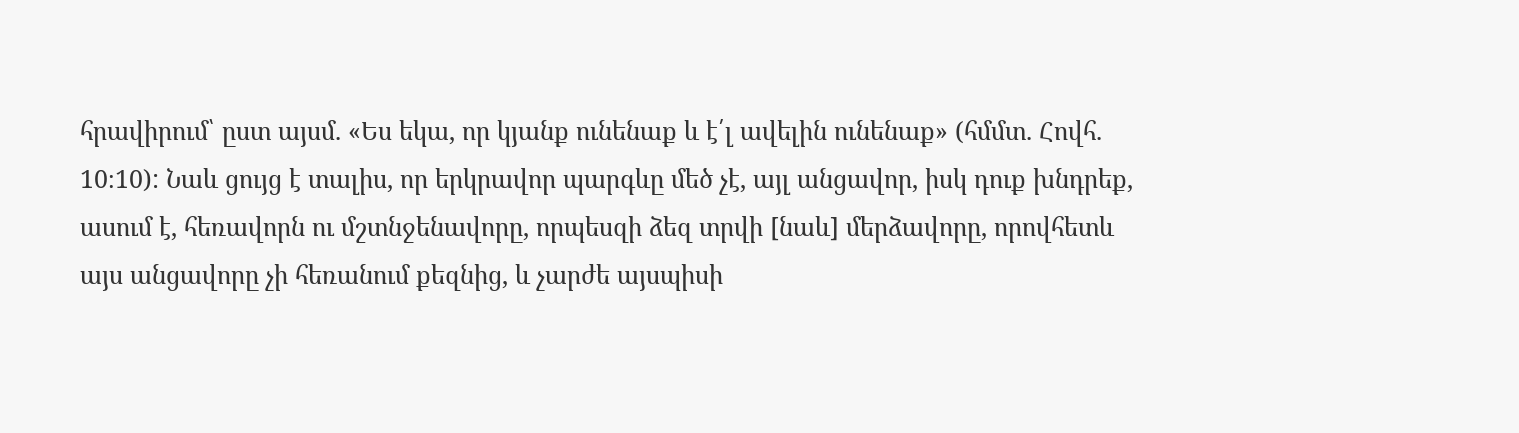հրավիրում՝ ըստ այսմ. «Ես եկա, որ կյանք ունենաք և է՛լ ավելին ունենաք» (հմմտ. Հովհ. 10։10): Նաև ցույց է տալիս, որ երկրավոր պարգևը մեծ չէ, այլ անցավոր, իսկ դուք խնդրեք, ասում է, հեռավորն ու մշտնջենավորը, որպեսզի ձեզ տրվի [նաև] մերձավորը, որովհետև այս անցավորը չի հեռանում քեզնից, և չարժե այսպիսի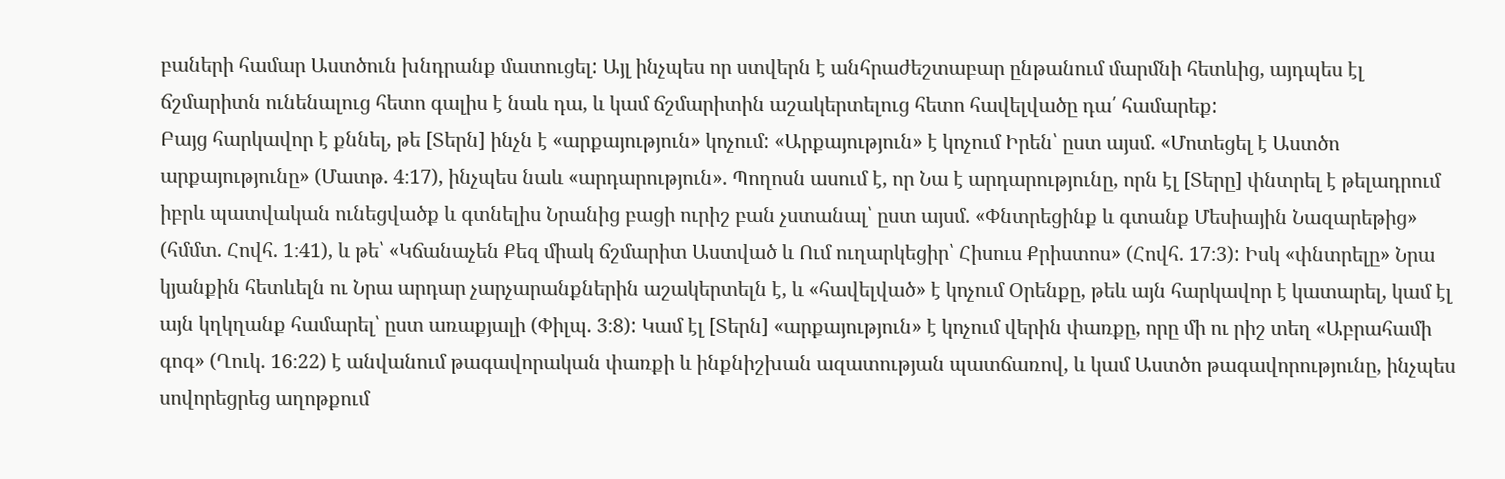բաների համար Աստծուն խնդրանք մատուցել: Այլ ինչպես որ ստվերն է անհրաժեշտաբար ընթանում մարմնի հետևից, այդպես էլ ճշմարիտն ունենալուց հետո գալիս է նաև դա, և կամ ճշմարիտին աշակերտելուց հետո հավելվածը դա՛ համարեք:
Բայց հարկավոր է քննել, թե [Տերն] ինչն է «արքայություն» կոչում: «Արքայություն» է կոչում Իրեն՝ ըստ այսմ. «Մոտեցել է Աստծո արքայությունը» (Մատթ. 4։17), ինչպես նաև «արդարություն». Պողոսն ասում է, որ Նա է արդարությունը, որն էլ [Տերը] փնտրել է թելադրում իբրև պատվական ունեցվածք և գտնելիս Նրանից բացի ուրիշ բան չստանալ՝ ըստ այսմ. «Փնտրեցինք և գտանք Մեսիային Նազարեթից» (հմմտ. Հովհ. 1։41), և թե՝ «Կճանաչեն Քեզ միակ ճշմարիտ Աստված և Ում ուղարկեցիր՝ Հիսուս Քրիստոս» (Հովհ. 17։3): Իսկ «փնտրելը» Նրա կյանքին հետևելն ու Նրա արդար չարչարանքներին աշակերտելն է, և «հավելված» է կոչում Օրենքը, թեև այն հարկավոր է կատարել, կամ էլ այն կղկղանք համարել՝ ըստ առաքյալի (Փիլպ. 3։8): Կամ էլ [Տերն] «արքայություն» է կոչում վերին փառքը, որը մի ու րիշ տեղ «Աբրահամի գոգ» (Ղուկ. 16։22) է անվանում թագավորական փառքի և ինքնիշխան ազատության պատճառով, և կամ Աստծո թագավորությունը, ինչպես սովորեցրեց աղոթքում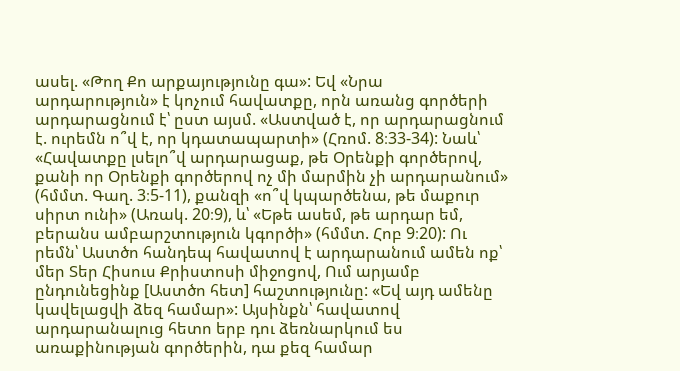ասել. «Թող Քո արքայությունը գա»: Եվ «Նրա արդարություն» է կոչում հավատքը, որն առանց գործերի արդարացնում է՝ ըստ այսմ. «Աստված է, որ արդարացնում է. ուրեմն ո՞վ է, որ կդատապարտի» (Հռոմ. 8։33-34): Նաև՝ «Հավատքը լսելո՞վ արդարացաք, թե Օրենքի գործերով, քանի որ Օրենքի գործերով ոչ մի մարմին չի արդարանում» (հմմտ. Գաղ. 3։5-11), քանզի «ո՞վ կպարծենա, թե մաքուր սիրտ ունի» (Առակ. 20։9), և՝ «Եթե ասեմ, թե արդար եմ, բերանս ամբարշտություն կգործի» (հմմտ. Հոբ 9։20): Ու րեմն՝ Աստծո հանդեպ հավատով է արդարանում ամեն ոք՝ մեր Տեր Հիսուս Քրիստոսի միջոցով, Ում արյամբ ընդունեցինք [Աստծո հետ] հաշտությունը: «Եվ այդ ամենը կավելացվի ձեզ համար»: Այսինքն՝ հավատով արդարանալուց հետո երբ դու ձեռնարկում ես առաքինության գործերին, դա քեզ համար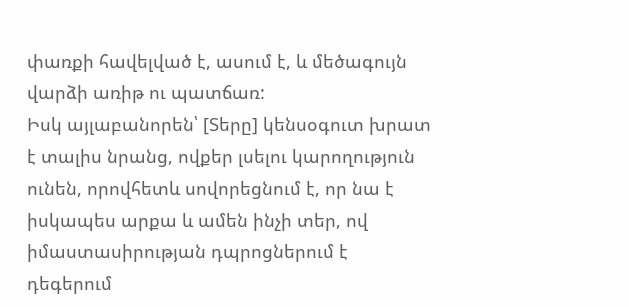փառքի հավելված է, ասում է, և մեծագույն վարձի առիթ ու պատճառ:
Իսկ այլաբանորեն՝ [Տերը] կենսօգուտ խրատ է տալիս նրանց, ովքեր լսելու կարողություն ունեն, որովհետև սովորեցնում է, որ նա է իսկապես արքա և ամեն ինչի տեր, ով իմաստասիրության դպրոցներում է դեգերում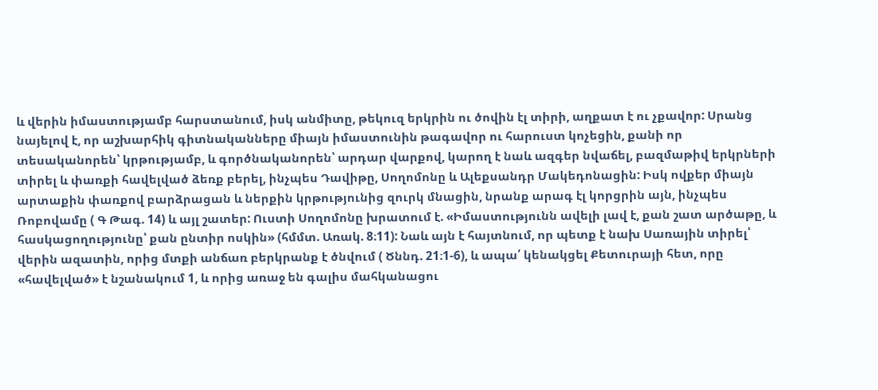և վերին իմաստությամբ հարստանում, իսկ անմիտը, թեկուզ երկրին ու ծովին էլ տիրի, աղքատ է ու չքավոր: Սրանց նայելով է, որ աշխարհիկ գիտնականները միայն իմաստունին թագավոր ու հարուստ կոչեցին, քանի որ տեսականորեն՝ կրթությամբ, և գործնականորեն՝ արդար վարքով, կարող է նաև ազգեր նվաճել, բազմաթիվ երկրների տիրել և փառքի հավելված ձեռք բերել, ինչպես Դավիթը, Սողոմոնը և Ալեքսանդր Մակեդոնացին: Իսկ ովքեր միայն արտաքին փառքով բարձրացան և ներքին կրթությունից զուրկ մնացին, նրանք արագ էլ կորցրին այն, ինչպես Ռոբովամը ( Գ Թագ. 14) և այլ շատեր: Ուստի Սողոմոնը խրատում է. «Իմաստությունն ավելի լավ է, քան շատ արծաթը, և հասկացողությունը՝ քան ընտիր ոսկին» (հմմտ. Առակ. 8։11): Նաև այն է հայտնում, որ պետք է նախ Սառային տիրել՝ վերին ազատին, որից մտքի անճառ բերկրանք է ծնվում ( Ծննդ. 21։1-6), և ապա՛ կենակցել Քետուրայի հետ, որը «հավելված» է նշանակում 1, և որից առաջ են գալիս մահկանացու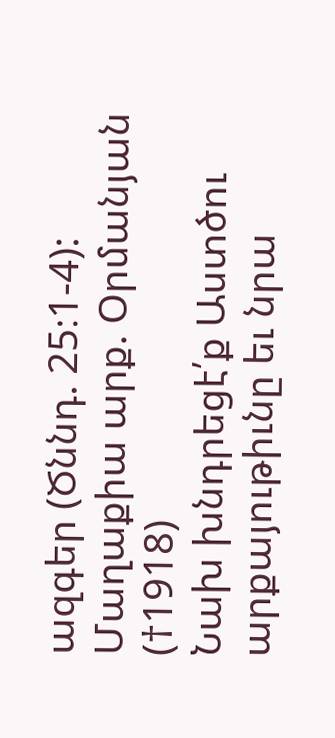ազգեր (Ծննդ. 25։1-4):
Մաղաքիա արք. Օրմանյան (†1918)
Նախ խնդրեցէ՛ք Աստծու արքայութիւնը եւ նրա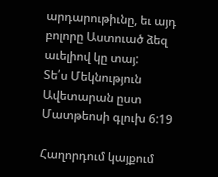արդարութիւնը, եւ այդ բոլորը Աստուած ձեզ աւելիով կը տայ:
Տե՛ս Մեկնություն Ավետարան ըստ Մատթեոսի գլուխ 6:19

Հաղորդում կայքում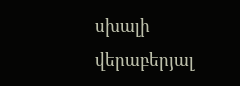սխալի վերաբերյալ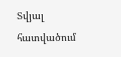Տվյալ հատվածում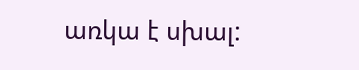առկա է սխալ: